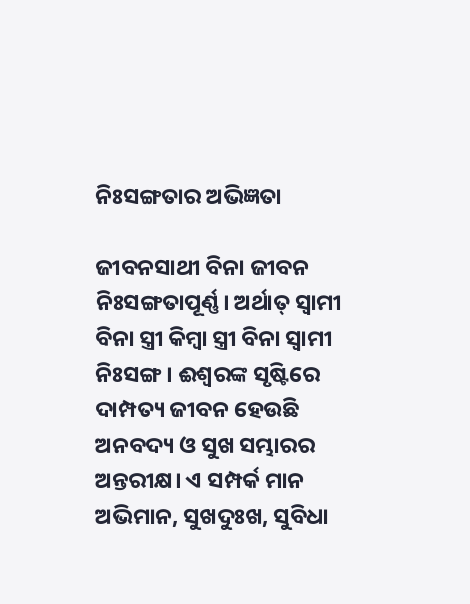ନିଃସଙ୍ଗତାର ଅଭିଜ୍ଞତା

ଜୀବନସାଥୀ ବିନା ଜୀବନ ନିଃସଙ୍ଗତାପୂର୍ଣ୍ଣ। ଅର୍ଥାତ୍‌ ସ୍ବାମୀ ବିନା ସ୍ତ୍ରୀ କିମ୍ବା ସ୍ତ୍ରୀ ବିନା ସ୍ବାମୀ ନିଃସଙ୍ଗ। ଈଶ୍ୱରଙ୍କ ସୃଷ୍ଟିରେ ଦାମ୍ପତ୍ୟ ଜୀବନ ହେଉଛି ଅନବଦ୍ୟ ଓ ସୁଖ ସମ୍ଭାରର ଅନ୍ତରୀକ୍ଷ। ଏ ସମ୍ପର୍କ ମାନ ଅଭିମାନ, ସୁଖଦୁଃଖ, ସୁବିଧା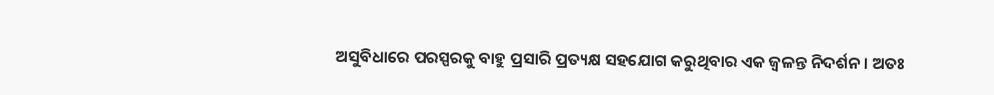ଅସୁବିଧାରେ ପରସ୍ପରକୁ ବାହୁ ପ୍ରସାରି ପ୍ରତ୍ୟକ୍ଷ ସହଯୋଗ କରୁଥିବାର ଏକ ଜ୍ୱଳନ୍ତ ନିଦର୍ଶନ। ଅତଃ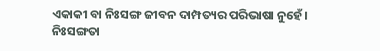ଏକାକୀ ବା ନିଃସଙ୍ଗ ଜୀବନ ଦାମ୍ପତ୍ୟର ପରିଭାଷା ନୁହେଁ। ନିଃସଙ୍ଗତା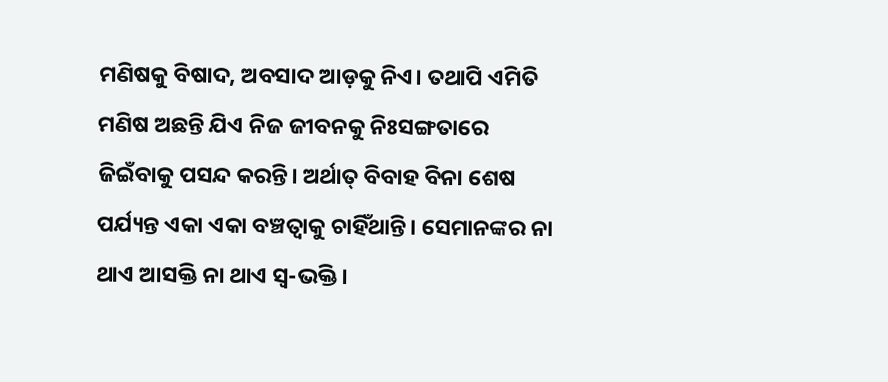ମଣିଷକୁ ବିଷାଦ, ଅବସାଦ ଆଡ଼କୁ ନିଏ। ତଥାପି ଏମିତି ମଣିଷ ଅଛନ୍ତି ଯିଏ ନିଜ ଜୀବନକୁ ନିଃସଙ୍ଗତାରେ ଜିଇଁବାକୁ ପସନ୍ଦ କରନ୍ତି। ଅର୍ଥାତ୍‌ ବିବାହ ବିନା ଶେଷ ପର୍ଯ୍ୟନ୍ତ ଏକା ଏକା ବଞ୍ଚତ୍ବାକୁ ଚାହିଁଥାନ୍ତି। ସେମାନଙ୍କର ନା ଥାଏ ଆସକ୍ତି ନା ଥାଏ ସ୍ବ-ଭକ୍ତି।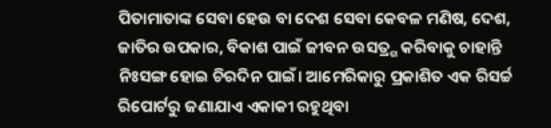ପିତାମାତାଙ୍କ ସେବା ହେଉ ବା ଦେଶ ସେବା କେବଳ ମଣିଷ, ଦେଶ, ଜାତିର ଉପକାର, ବିକାଶ ପାଇଁ ଜୀବନ ଉସତ୍ର୍ଗ କରିବାକୁ ଚାହାନ୍ତି ନିଃସଙ୍ଗ ହୋଇ ଚିରଦିନ ପାଇଁ। ଆମେରିକାରୁ ପ୍ରକାଶିତ ଏକ ରିସର୍ଚ୍ଚ ରିପୋର୍ଟରୁ ଜଣାଯାଏ ଏକାକୀ ରହୁଥିବା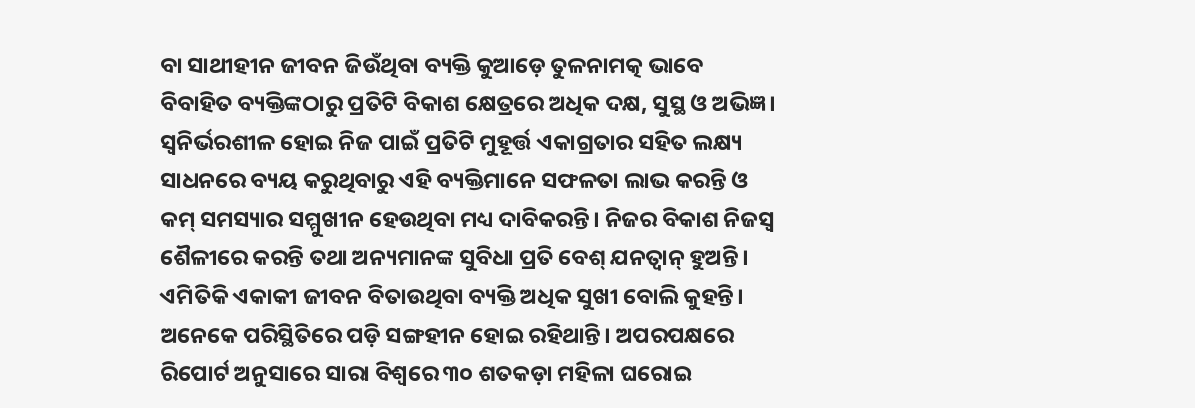ବା ସାଥୀହୀନ ଜୀବନ ଜିଉଁଥିବା ବ୍ୟକ୍ତି କୁଆଡ଼େ ତୁଳନାମତ୍କ ଭାବେ ବିବାହିତ ବ୍ୟକ୍ତିଙ୍କଠାରୁ ପ୍ରତିଟି ବିକାଶ କ୍ଷେତ୍ରରେ ଅଧିକ ଦକ୍ଷ, ସୁସ୍ଥ ଓ ଅଭିଜ୍ଞ। ସ୍ବନିର୍ଭରଶୀଳ ହୋଇ ନିଜ ପାଇଁ ପ୍ରତିଟି ମୁହୂର୍ତ୍ତ ଏକାଗ୍ରତାର ସହିତ ଲକ୍ଷ୍ୟ ସାଧନରେ ବ୍ୟୟ କରୁଥିବାରୁ ଏହି ବ୍ୟକ୍ତିମାନେ ସଫଳତା ଲାଭ କରନ୍ତି ଓ କମ୍‌ ସମସ୍ୟାର ସମ୍ମୁଖୀନ ହେଉଥିବା ମଧ୍ୟ ଦାବିକରନ୍ତି। ନିଜର ବିକାଶ ନିଜସ୍ବ ଶୈଳୀରେ କରନ୍ତି ତଥା ଅନ୍ୟମାନଙ୍କ ସୁବିଧା ପ୍ରତି ବେଶ୍‌ ଯନତ୍ବାନ୍‌ ହୁଅନ୍ତି। ଏମିତିକି ଏକାକୀ ଜୀବନ ବିତାଉଥିବା ବ୍ୟକ୍ତି ଅଧିକ ସୁଖୀ ବୋଲି କୁହନ୍ତି। ଅନେକେ ପରିସ୍ଥିତିରେ ପଡ଼ି ସଙ୍ଗହୀନ ହୋଇ ରହିଥାନ୍ତି। ଅପରପକ୍ଷରେ ରିପୋର୍ଟ ଅନୁସାରେ ସାରା ବିଶ୍ୱରେ ୩୦ ଶତକଡ଼ା ମହିଳା ଘରୋଇ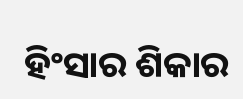ହିଂସାର ଶିକାର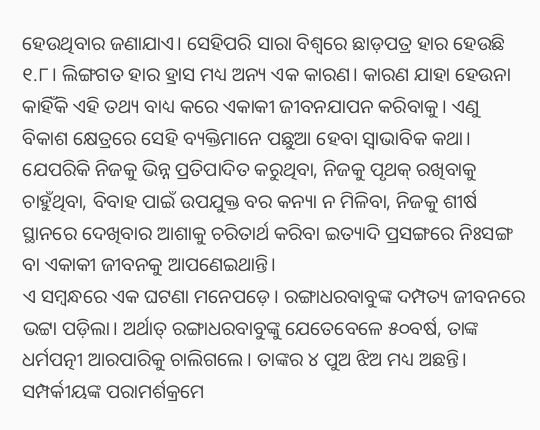ହେଉଥିବାର ଜଣାଯାଏ। ସେହିପରି ସାରା ବିଶ୍ୱରେ ଛାଡ଼ପତ୍ର ହାର ହେଉଛି ୧.୮। ଲିଙ୍ଗଗତ ହାର ହ୍ରାସ ମଧ୍ୟ ଅନ୍ୟ ଏକ କାରଣ। କାରଣ ଯାହା ହେଉନା କାହିଁକି ଏହି ତଥ୍ୟ ବାଧ୍ୟ କରେ ଏକାକୀ ଜୀବନଯାପନ କରିବାକୁ। ଏଣୁ ବିକାଶ କ୍ଷେତ୍ରରେ ସେହି ବ୍ୟକ୍ତିମାନେ ପଛୁଆ ହେବା ସ୍ବାଭାବିକ କଥା। ଯେପରିକି ନିଜକୁ ଭିନ୍ନ ପ୍ରତିପାଦିତ କରୁଥିବା, ନିଜକୁ ପୃଥକ୍‌ ରଖିବାକୁ ଚାହୁଁଥିବା, ବିବାହ ପାଇଁ ଉପଯୁକ୍ତ ବର କନ୍ୟା ନ ମିଳିବା, ନିଜକୁ ଶୀର୍ଷ ସ୍ଥାନରେ ଦେଖିବାର ଆଶାକୁ ଚରିତାର୍ଥ କରିବା ଇତ୍ୟାଦି ପ୍ରସଙ୍ଗରେ ନିଃସଙ୍ଗ ବା ଏକାକୀ ଜୀବନକୁ ଆପଣେଇଥାନ୍ତି।
ଏ ସମ୍ବନ୍ଧରେ ଏକ ଘଟଣା ମନେପଡ଼େ। ରଙ୍ଗାଧରବାବୁଙ୍କ ଦମ୍ପତ୍ୟ ଜୀବନରେ ଭଟ୍ଟା ପଡ଼ିଲା। ଅର୍ଥାତ୍‌ ରଙ୍ଗାଧରବାବୁଙ୍କୁ ଯେତେବେଳେ ୫୦ବର୍ଷ, ତାଙ୍କ ଧର୍ମପତ୍ନୀ ଆରପାରିକୁ ଚାଲିଗଲେ। ତାଙ୍କର ୪ ପୁଅ ଝିଅ ମଧ୍ୟ ଅଛନ୍ତି। ସମ୍ପର୍କୀୟଙ୍କ ପରାମର୍ଶକ୍ରମେ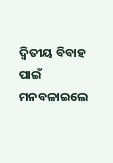ଦ୍ୱିତୀୟ ବିବାହ ପାଇଁ ମନବଳାଇଲେ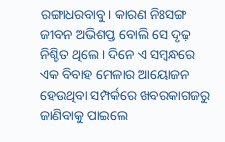ରଙ୍ଗାଧରବାବୁ। କାରଣ ନିଃସଙ୍ଗ ଜୀବନ ଅଭିଶପ୍ତ ବୋଲି ସେ ଦୃଢ଼ ନିଶ୍ଚିତ ଥିଲେ। ଦିନେ ଏ ସମ୍ବନ୍ଧରେ ଏକ ବିବାହ ମେଳାର ଆୟୋଜନ ହେଉଥିବା ସମ୍ପର୍କରେ ଖବରକାଗଜରୁ ଜାଣିବାକୁ ପାଇଲେ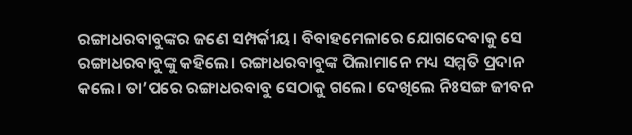ରଙ୍ଗାଧରବାବୁଙ୍କର ଜଣେ ସମ୍ପର୍କୀୟ। ବିବାହମେଳାରେ ଯୋଗଦେବାକୁ ସେ ରଙ୍ଗାଧରବାବୁଙ୍କୁ କହିଲେ। ରଙ୍ଗାଧରବାବୁଙ୍କ ପିଲାମାନେ ମଧ୍ୟ ସମ୍ମତି ପ୍ରଦାନ କଲେ। ତା’ପରେ ରଙ୍ଗାଧରବାବୁ ସେଠାକୁ ଗଲେ। ଦେଖିଲେ ନିଃସଙ୍ଗ ଜୀବନ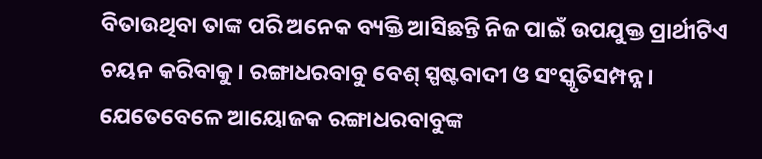ବିତାଉଥିବା ତାଙ୍କ ପରି ଅନେକ ବ୍ୟକ୍ତି ଆସିଛନ୍ତି ନିଜ ପାଇଁ ଉପଯୁକ୍ତ ପ୍ରାର୍ଥୀଟିଏ ଚୟନ କରିବାକୁ। ରଙ୍ଗାଧରବାବୁ ବେଶ୍‌ ସ୍ପଷ୍ଟବାଦୀ ଓ ସଂସ୍କୃତିସମ୍ପନ୍ନ। ଯେତେବେଳେ ଆୟୋଜକ ରଙ୍ଗାଧରବାବୁଙ୍କ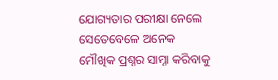ଯୋଗ୍ୟତାର ପରୀକ୍ଷା ନେଲେ ସେତେବେଳେ ଅନେକ ମୌଖିକ ପ୍ରଶ୍ନର ସାମ୍ନା କରିବାକୁ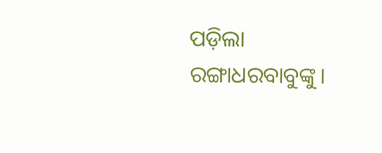ପଡ଼ିଲା ରଙ୍ଗାଧରବାବୁଙ୍କୁ।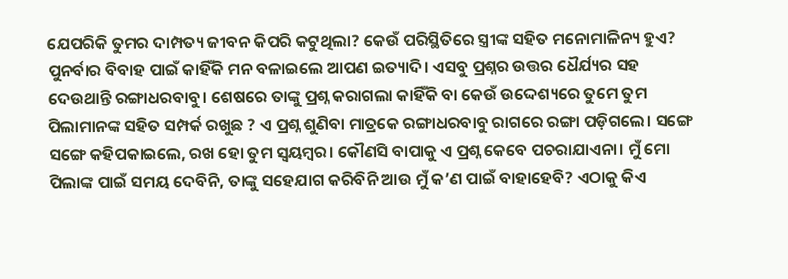ଯେପରିକି ତୁମର ଦାମ୍ପତ୍ୟ ଜୀବନ କିପରି କଟୁଥିଲା? କେଉଁ ପରିସ୍ଥିତିରେ ସ୍ତ୍ରୀଙ୍କ ସହିତ ମନୋମାଳିନ୍ୟ ହୁଏ? ପୁନର୍ବାର ବିବାହ ପାଇଁ କାହିଁକି ମନ ବଳାଇଲେ ଆପଣ ଇତ୍ୟାଦି। ଏସବୁ ପ୍ରଶ୍ନର ଉତ୍ତର ଧୈର୍ଯ୍ୟର ସହ ଦେଉଥାନ୍ତି ରଙ୍ଗାଧରବାବୁ। ଶେଷରେ ତାଙ୍କୁ ପ୍ରଶ୍ନ କରାଗଲା କାହିଁକି ବା କେଉଁ ଉଦ୍ଦେଶ୍ୟରେ ତୁମେ ତୁମ ପିଲାମାନଙ୍କ ସହିତ ସମ୍ପର୍କ ରଖୁଛ ? ଏ ପ୍ରଶ୍ନ ଶୁଣିବା ମାତ୍ରକେ ରଙ୍ଗାଧରବାବୁ ରାଗରେ ରଙ୍ଗା ପଡ଼ିଗଲେ। ସଙ୍ଗେ ସଙ୍ଗେ କହିପକାଇଲେ, ରଖ ହୋ ତୁମ ସ୍ବୟମ୍ବର। କୌଣସି ବାପାକୁ ଏ ପ୍ରଶ୍ନ କେବେ ପଚରାଯାଏନା। ମୁଁ ମୋ ପିଲାଙ୍କ ପାଇଁ ସମୟ ଦେବିନି, ତାଙ୍କୁ ସହେଯାଗ କରିବିନି ଆଉ ମୁଁ କ’ଣ ପାଇଁ ବାହାହେବି? ଏଠାକୁ କିଏ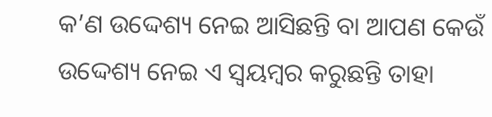କ’ଣ ଉଦ୍ଦେଶ୍ୟ ନେଇ ଆସିଛନ୍ତି ବା ଆପଣ କେଉଁ ଉଦ୍ଦେଶ୍ୟ ନେଇ ଏ ସ୍ବୟମ୍ବର କରୁଛନ୍ତି ତାହା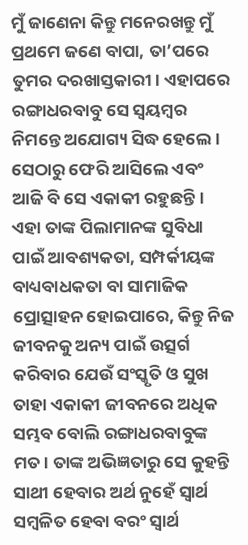ମୁଁ ଜାଣେନା କିନ୍ତୁ ମନେରଖନ୍ତୁ ମୁଁ ପ୍ରଥମେ ଜଣେ ବାପା, ତା’ପରେ ତୁମର ଦରଖାସ୍ତକାରୀ। ଏହାପରେ ରଙ୍ଗାଧରବାବୁ ସେ ସ୍ବୟମ୍ବର ନିମନ୍ତେ ଅଯୋଗ୍ୟ ସିଦ୍ଧ ହେଲେ। ସେଠାରୁ ଫେରି ଆସିଲେ ଏବଂ ଆଜି ବି ସେ ଏକାକୀ ରହୁଛନ୍ତି। ଏହା ତାଙ୍କ ପିଲାମାନଙ୍କ ସୁବିଧା ପାଇଁ ଆବଶ୍ୟକତା, ସମ୍ପର୍କୀୟଙ୍କ ବାଧ୍ୟବାଧକତା ବା ସାମାଜିକ ପ୍ରୋତ୍ସାହନ ହୋଇପାରେ, କିନ୍ତୁ ନିଜ ଜୀବନକୁ ଅନ୍ୟ ପାଇଁ ଉତ୍ସର୍ଗ କରିବାର ଯେଉଁ ସଂସ୍କୃତି ଓ ସୁଖ ତାହା ଏକାକୀ ଜୀବନରେ ଅଧିକ ସମ୍ଭବ ବୋଲି ରଙ୍ଗାଧରବାବୁଙ୍କ ମତ। ତାଙ୍କ ଅଭିଜ୍ଞତାରୁ ସେ କୁହନ୍ତି ସାଥୀ ହେବାର ଅର୍ଥ ନୁହେଁ ସ୍ବାର୍ଥ ସମ୍ବଳିତ ହେବା ବରଂ ସ୍ବାର୍ଥ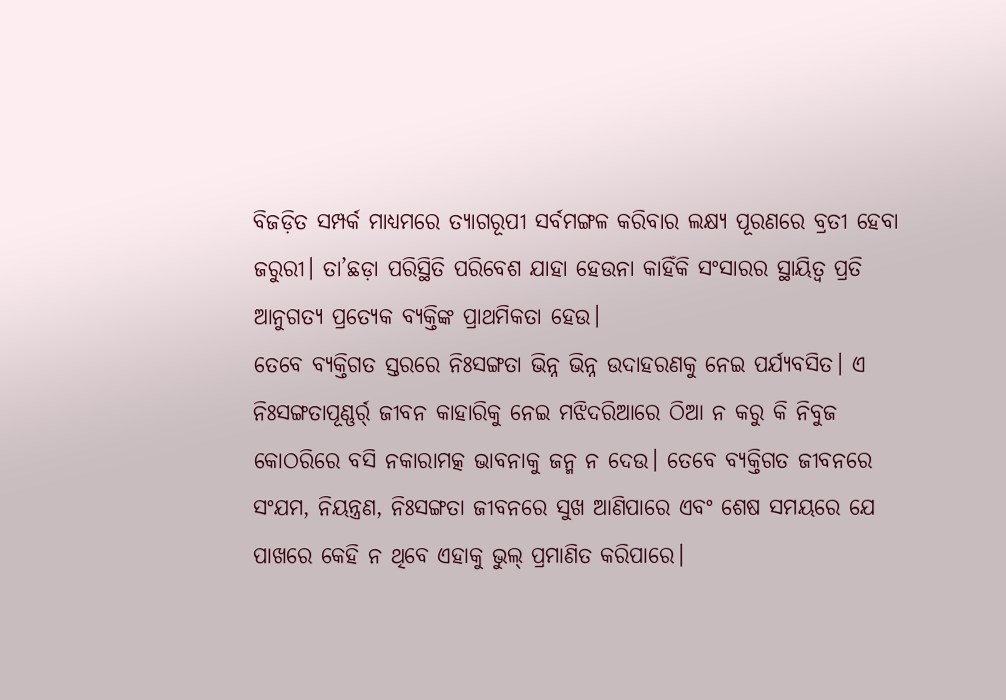ବିଜଡ଼ିତ ସମ୍ପର୍କ ମାଧ୍ୟମରେ ତ୍ୟାଗରୂପୀ ସର୍ବମଙ୍ଗଳ କରିବାର ଲକ୍ଷ୍ୟ ପୂରଣରେ ବ୍ରତୀ ହେବା ଜରୁରୀ। ତା’ଛଡ଼ା ପରିସ୍ଥିତି ପରିବେଶ ଯାହା ହେଉନା କାହିଁକି ସଂସାରର ସ୍ଥାୟିତ୍ୱ ପ୍ରତି ଆନୁଗତ୍ୟ ପ୍ରତ୍ୟେକ ବ୍ୟକ୍ତିଙ୍କ ପ୍ରାଥମିକତା ହେଉ।
ତେବେ ବ୍ୟକ୍ତିଗତ ସ୍ତରରେ ନିଃସଙ୍ଗତା ଭିନ୍ନ ଭିନ୍ନ ଉଦାହରଣକୁ ନେଇ ପର୍ଯ୍ୟବସିତ। ଏ ନିଃସଙ୍ଗତାପୂଣ୍ଣର୍ର୍ ଜୀବନ କାହାରିକୁ ନେଇ ମଝିଦରିଆରେ ଠିଆ ନ କରୁ କି ନିବୁଜ କୋଠରିରେ ବସି ନକାରାମତ୍କ ଭାବନାକୁ ଜନ୍ମ ନ ଦେଉ। ତେବେ ବ୍ୟକ୍ତିଗତ ଜୀବନରେ ସଂଯମ, ନିୟନ୍ତ୍ରଣ, ନିଃସଙ୍ଗତା ଜୀବନରେ ସୁଖ ଆଣିପାରେ ଏବଂ ଶେଷ ସମୟରେ ଯେ ପାଖରେ କେହି ନ ଥିବେ ଏହାକୁ ଭୁଲ୍‌ ପ୍ରମାଣିତ କରିପାରେ।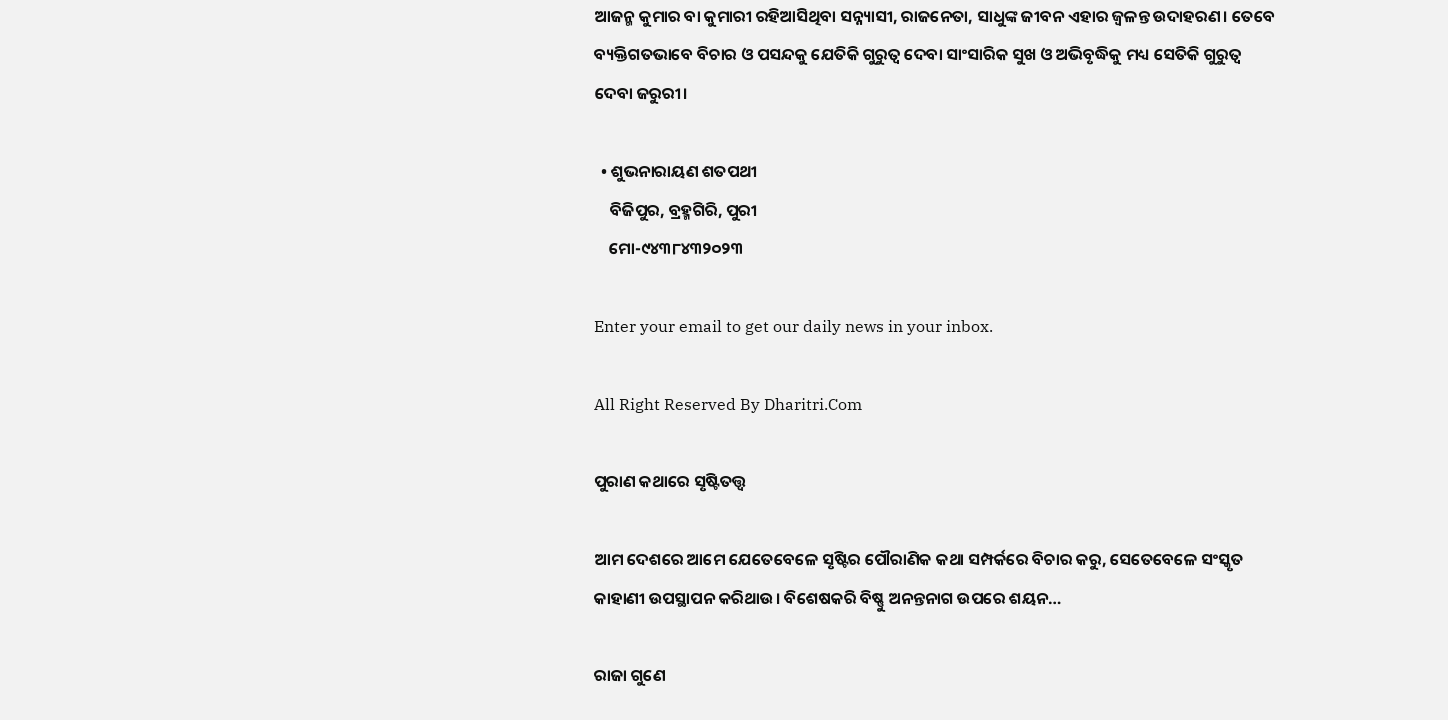ଆଜନ୍ମ କୁମାର ବା କୁମାରୀ ରହିଆସିଥିବା ସନ୍ନ୍ୟାସୀ, ରାଜନେତା, ସାଧୁଙ୍କ ଜୀବନ ଏହାର ଜ୍ୱଳନ୍ତ ଉଦାହରଣ। ତେବେ ବ୍ୟକ୍ତିଗତଭାବେ ବିଚାର ଓ ପସନ୍ଦକୁ ଯେତିକି ଗୁରୁତ୍ୱ ଦେବା ସାଂସାରିକ ସୁଖ ଓ ଅଭିବୃଦ୍ଧିକୁ ମଧ୍ୟ ସେତିକି ଗୁରୁତ୍ୱ ଦେବା ଜରୁରୀ।

  • ଶୁଭନାରାୟଣ ଶତପଥୀ
    ବିଜିପୁର, ବ୍ରହ୍ମଗିରି, ପୁରୀ
    ମୋ-୯୪୩୮୪୩୨୦୨୩

Enter your email to get our daily news in your inbox.

All Right Reserved By Dharitri.Com

ପୁରାଣ କଥାରେ ସୃଷ୍ଟିତତ୍ତ୍ୱ

ଆମ ଦେଶରେ ଆମେ ଯେତେବେଳେ ସୃଷ୍ଟିର ପୌରାଣିକ କଥା ସମ୍ପର୍କରେ ବିଚାର କରୁ, ସେତେବେଳେ ସଂସ୍କୃତ କାହାଣୀ ଉପସ୍ଥାପନ କରିଥାଉ। ବିଶେଷକରି ବିଷ୍ଣୁ ଅନନ୍ତନାଗ ଉପରେ ଶୟନ…

ରାଜା ଗୁଣେ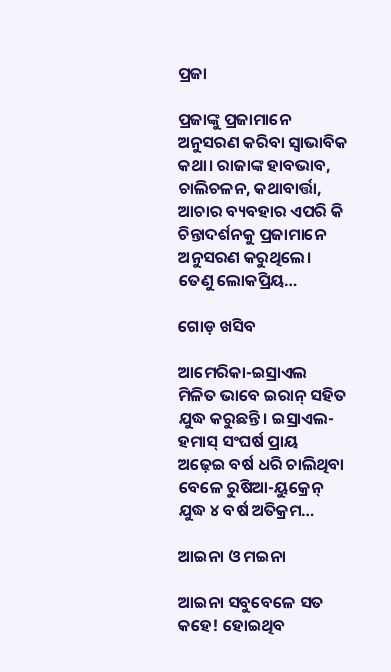ପ୍ରଜା

ପ୍ରଜାଙ୍କୁ ପ୍ରଜାମାନେ ଅନୁସରଣ କରିବା ସ୍ବାଭାବିକ କଥା। ରାଜାଙ୍କ ହାବଭାବ, ଚାଲିଚଳନ, କଥାବାର୍ତ୍ତା, ଆଚାର ବ୍ୟବହାର ଏପରି କି ଚିନ୍ତାଦର୍ଶନକୁ ପ୍ରଜାମାନେ ଅନୁସରଣ କରୁଥିଲେ। ତେଣୁ ଲୋକପ୍ରିୟ…

ଗୋଡ଼ ଖସିବ

ଆମେରିକା-ଇସ୍ରାଏଲ ମିଳିତ ଭାବେ ଇରାନ୍‌ ସହିତ ଯୁଦ୍ଧ କରୁଛନ୍ତି। ଇସ୍ରାଏଲ-ହମାସ୍‌ ସଂଘର୍ଷ ପ୍ରାୟ ଅଢ଼େଇ ବର୍ଷ ଧରି ଚାଲିଥିବା ବେଳେ ରୁଷିଆ-ୟୁକ୍ରେନ୍‌ ଯୁଦ୍ଧ ୪ ବର୍ଷ ଅତିକ୍ରମ…

ଆଇନା ଓ ମଇନା

ଆଇନା ସବୁବେଳେ ସତ କହେ! ହୋଇଥିବ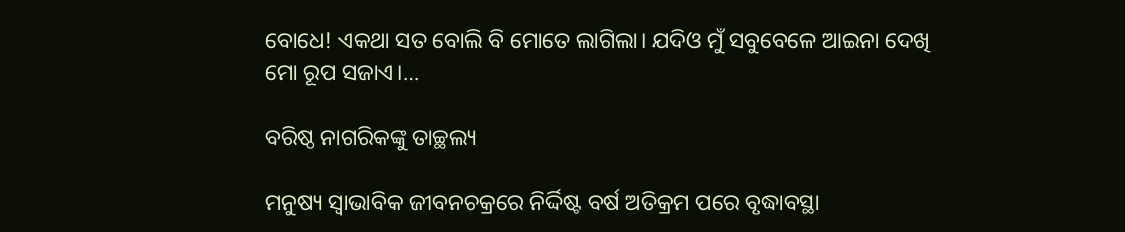ବୋଧେ! ଏକଥା ସତ ବୋଲି ବି ମୋତେ ଲାଗିଲା। ଯଦିଓ ମୁଁ ସବୁବେଳେ ଆଇନା ଦେଖି ମୋ ରୂପ ସଜାଏ।…

ବରିଷ୍ଠ ନାଗରିକଙ୍କୁ ତାଚ୍ଛଲ୍ୟ

ମନୁଷ୍ୟ ସ୍ବାଭାବିକ ଜୀବନଚକ୍ରରେ ନିର୍ଦ୍ଦିଷ୍ଟ ବର୍ଷ ଅତିକ୍ରମ ପରେ ବୃଦ୍ଧାବସ୍ଥା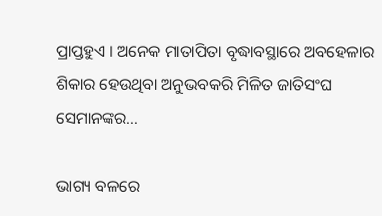ପ୍ରାପ୍ତହୁଏ । ଅନେକ ମାତାପିତା ବୃଦ୍ଧାବସ୍ଥାରେ ଅବହେଳାର ଶିକାର ହେଉଥିବା ଅନୁଭବକରି ମିଳିତ ଜାତିସଂଘ ସେମାନଙ୍କର…

ଭାଗ୍ୟ ବଳରେ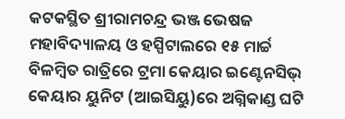କଟକସ୍ଥିତ ଶ୍ରୀରାମଚନ୍ଦ୍ର ଭଞ୍ଜ ଭେଷଜ ମହାବିଦ୍ୟାଳୟ ଓ ହସ୍ପିଟାଲରେ ୧୫ ମାର୍ଚ୍ଚ ବିଳମ୍ବିତ ରାତ୍ରିରେ ଟ୍ରମା କେୟାର ଇଣ୍ଟେନସିଭ୍‌ କେୟାର ୟୁନିଟ (ଆଇସିୟୁ)ରେ ଅଗ୍ନିକାଣ୍ଡ ଘଟି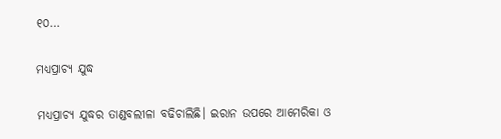୧୦…

ମଧ୍ୟପ୍ରାଚ୍ୟ ଯୁଦ୍ଧ

ମଧ୍ୟପ୍ରାଚ୍ୟ ଯୁଦ୍ଧର ତାଣ୍ଡବଲୀଳା ବଢିଚାଲିଛି। ଇରାନ ଉପରେ ଆମେରିକା ଓ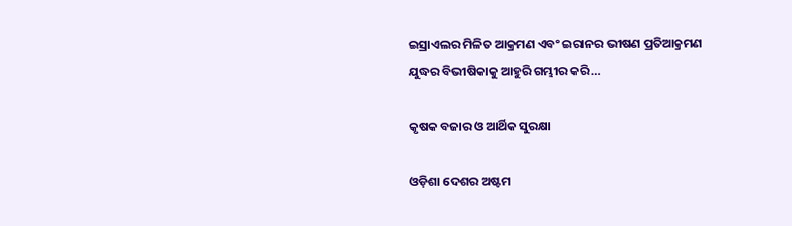ଇସ୍ରାଏଲର ମିଳିତ ଆକ୍ରମଣ ଏବଂ ଇରାନର ଭୀଷଣ ପ୍ରତିଆକ୍ରମଣ ଯୁଦ୍ଧର ବିଭୀଷିକାକୁ ଆହୁରି ଗମ୍ଭୀର କରି…

କୃଷକ ବଜାର ଓ ଆର୍ଥିକ ସୁରକ୍ଷା

ଓଡ଼ିଶା ଦେଶର ଅଷ୍ଟମ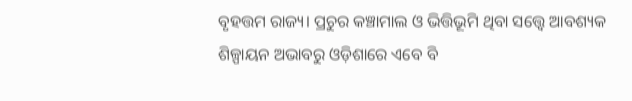ବୃହତ୍ତମ ରାଜ୍ୟ। ପ୍ରଚୁର କଞ୍ଚାମାଲ ଓ ଭିତ୍ତିଭୂମି ଥିବା ସତ୍ତ୍ୱେ ଆବଶ୍ୟକ ଶିଳ୍ପାୟନ ଅଭାବରୁ ଓଡ଼ିଶାରେ ଏବେ ବି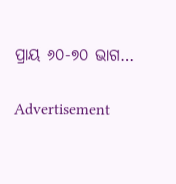ପ୍ରାୟ ୬୦-୭୦ ଭାଗ…

Advertisement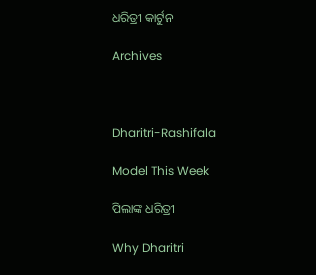ଧରିତ୍ରୀ କାର୍ଟୁନ

Archives



Dharitri-Rashifala

Model This Week

ପିଲାଙ୍କ ଧରିତ୍ରୀ

Why Dharitri